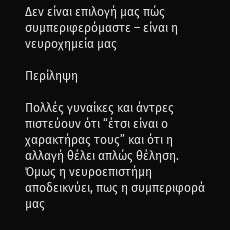Δεν είναι επιλογή μας πώς συμπεριφερόμαστε – είναι η νευροχημεία μας

Περίληψη

Πολλές γυναίκες και άντρες πιστεύουν ότι “έτσι είναι ο χαρακτήρας τους” και ότι η αλλαγή θέλει απλώς θέληση. Όμως η νευροεπιστήμη αποδεικνύει, πως η συμπεριφορά μας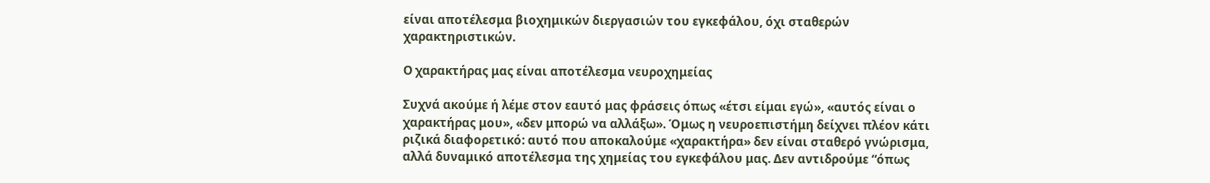είναι αποτέλεσμα βιοχημικών διεργασιών του εγκεφάλου, όχι σταθερών χαρακτηριστικών.

Ο χαρακτήρας μας είναι αποτέλεσμα νευροχημείας

Συχνά ακούμε ή λέμε στον εαυτό μας φράσεις όπως «έτσι είμαι εγώ», «αυτός είναι ο χαρακτήρας μου», «δεν μπορώ να αλλάξω». Όμως η νευροεπιστήμη δείχνει πλέον κάτι ριζικά διαφορετικό: αυτό που αποκαλούμε «χαρακτήρα» δεν είναι σταθερό γνώρισμα, αλλά δυναμικό αποτέλεσμα της χημείας του εγκεφάλου μας. Δεν αντιδρούμε “όπως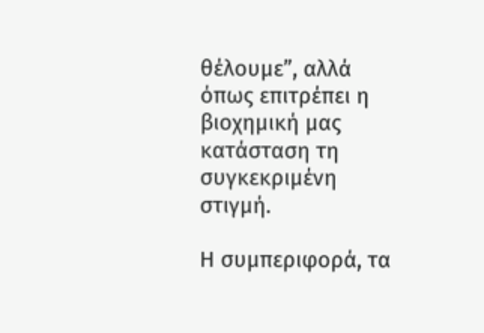θέλουμε”, αλλά όπως επιτρέπει η βιοχημική μας κατάσταση τη συγκεκριμένη στιγμή.

Η συμπεριφορά, τα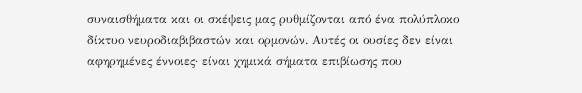συναισθήματα και οι σκέψεις μας ρυθμίζονται από ένα πολύπλοκο δίκτυο νευροδιαβιβαστών και ορμονών. Αυτές οι ουσίες δεν είναι αφηρημένες έννοιες· είναι χημικά σήματα επιβίωσης που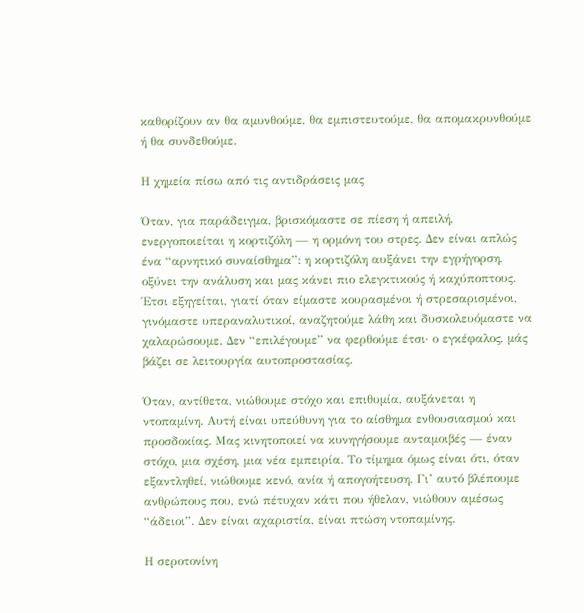καθορίζουν αν θα αμυνθούμε, θα εμπιστευτούμε, θα απομακρυνθούμε ή θα συνδεθούμε.

Η χημεία πίσω από τις αντιδράσεις μας

Όταν, για παράδειγμα, βρισκόμαστε σε πίεση ή απειλή, ενεργοποιείται η κορτιζόλη — η ορμόνη του στρες. Δεν είναι απλώς ένα “αρνητικό συναίσθημα”: η κορτιζόλη αυξάνει την εγρήγορση, οξύνει την ανάλυση και μας κάνει πιο ελεγκτικούς ή καχύποπτους. Έτσι εξηγείται, γιατί όταν είμαστε κουρασμένοι ή στρεσαρισμένοι, γινόμαστε υπεραναλυτικοί, αναζητούμε λάθη και δυσκολευόμαστε να χαλαρώσουμε. Δεν “επιλέγουμε” να φερθούμε έτσι· ο εγκέφαλος, μάς βάζει σε λειτουργία αυτοπροστασίας.

Όταν, αντίθετα, νιώθουμε στόχο και επιθυμία, αυξάνεται η ντοπαμίνη. Αυτή είναι υπεύθυνη για το αίσθημα ενθουσιασμού και προσδοκίας. Μας κινητοποιεί να κυνηγήσουμε ανταμοιβές — έναν στόχο, μια σχέση, μια νέα εμπειρία. Το τίμημα όμως είναι ότι, όταν εξαντληθεί, νιώθουμε κενό, ανία ή απογοήτευση. Γι’ αυτό βλέπουμε ανθρώπους που, ενώ πέτυχαν κάτι που ήθελαν, νιώθουν αμέσως “άδειοι”. Δεν είναι αχαριστία, είναι πτώση ντοπαμίνης.

Η σεροτονίνη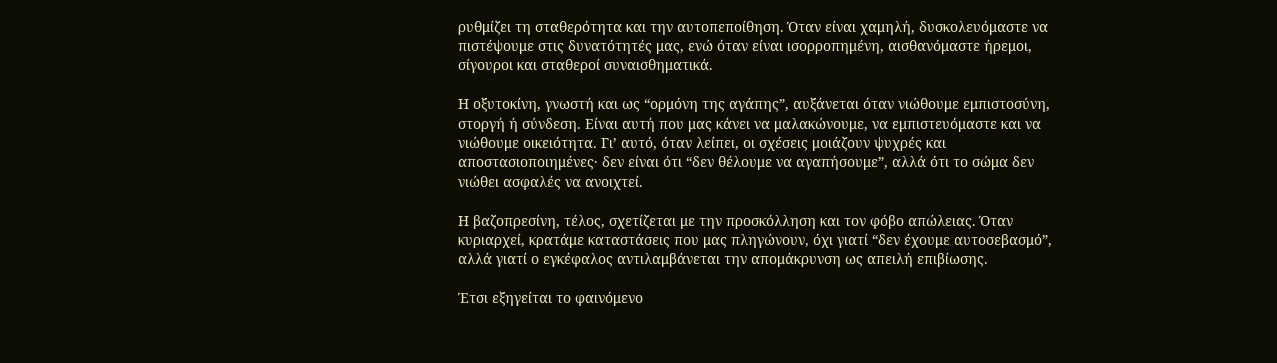ρυθμίζει τη σταθερότητα και την αυτοπεποίθηση. Όταν είναι χαμηλή, δυσκολευόμαστε να πιστέψουμε στις δυνατότητές μας, ενώ όταν είναι ισορροπημένη, αισθανόμαστε ήρεμοι, σίγουροι και σταθεροί συναισθηματικά.

Η οξυτοκίνη, γνωστή και ως “ορμόνη της αγάπης”, αυξάνεται όταν νιώθουμε εμπιστοσύνη, στοργή ή σύνδεση. Είναι αυτή που μας κάνει να μαλακώνουμε, να εμπιστευόμαστε και να νιώθουμε οικειότητα. Γι’ αυτό, όταν λείπει, οι σχέσεις μοιάζουν ψυχρές και αποστασιοποιημένες· δεν είναι ότι “δεν θέλουμε να αγαπήσουμε”, αλλά ότι το σώμα δεν νιώθει ασφαλές να ανοιχτεί.

Η βαζοπρεσίνη, τέλος, σχετίζεται με την προσκόλληση και τον φόβο απώλειας. Όταν κυριαρχεί, κρατάμε καταστάσεις που μας πληγώνουν, όχι γιατί “δεν έχουμε αυτοσεβασμό”, αλλά γιατί ο εγκέφαλος αντιλαμβάνεται την απομάκρυνση ως απειλή επιβίωσης.

Έτσι εξηγείται το φαινόμενο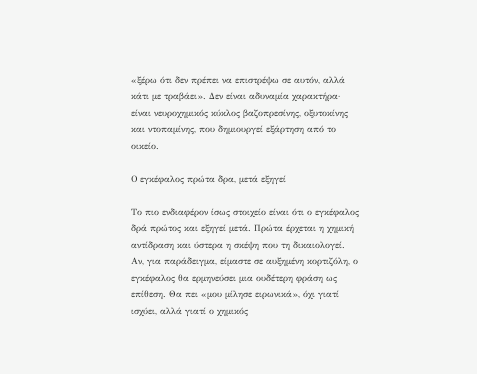«ξέρω ότι δεν πρέπει να επιστρέψω σε αυτόν, αλλά κάτι με τραβάει». Δεν είναι αδυναμία χαρακτήρα· είναι νευροχημικός κύκλος βαζοπρεσίνης, οξυτοκίνης και ντοπαμίνης, που δημιουργεί εξάρτηση από το οικείο.

Ο εγκέφαλος πρώτα δρα, μετά εξηγεί

Το πιο ενδιαφέρον ίσως στοιχείο είναι ότι ο εγκέφαλος δρά πρώτος και εξηγεί μετά. Πρώτα έρχεται η χημική αντίδραση και ύστερα η σκέψη που τη δικαιολογεί. Αν, για παράδειγμα, είμαστε σε αυξημένη κορτιζόλη, ο εγκέφαλος θα ερμηνεύσει μια ουδέτερη φράση ως επίθεση. Θα πει «μου μίλησε ειρωνικά», όχι γιατί ισχύει, αλλά γιατί ο χημικός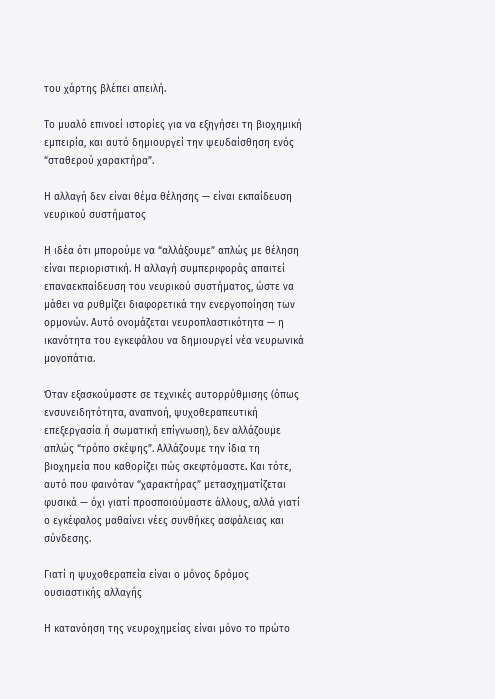του χάρτης βλέπει απειλή.

Το μυαλό επινοεί ιστορίες για να εξηγήσει τη βιοχημική εμπειρία, και αυτό δημιουργεί την ψευδαίσθηση ενός “σταθερού χαρακτήρα”.

Η αλλαγή δεν είναι θέμα θέλησης — είναι εκπαίδευση νευρικού συστήματος

Η ιδέα ότι μπορούμε να “αλλάξουμε” απλώς με θέληση είναι περιοριστική. Η αλλαγή συμπεριφοράς απαιτεί επαναεκπαίδευση του νευρικού συστήματος, ώστε να μάθει να ρυθμίζει διαφορετικά την ενεργοποίηση των ορμονών. Αυτό ονομάζεται νευροπλαστικότητα — η ικανότητα του εγκεφάλου να δημιουργεί νέα νευρωνικά μονοπάτια.

Όταν εξασκούμαστε σε τεχνικές αυτορρύθμισης (όπως ενσυνειδητότητα, αναπνοή, ψυχοθεραπευτική επεξεργασία ή σωματική επίγνωση), δεν αλλάζουμε απλώς “τρόπο σκέψης”. Αλλάζουμε την ίδια τη βιοχημεία που καθορίζει πώς σκεφτόμαστε. Και τότε, αυτό που φαινόταν “χαρακτήρας” μετασχηματίζεται φυσικά — όχι γιατί προσποιούμαστε άλλους, αλλά γιατί ο εγκέφαλος μαθαίνει νέες συνθήκες ασφάλειας και σύνδεσης.

Γιατί η ψυχοθεραπεία είναι ο μόνος δρόμος ουσιαστικής αλλαγής

Η κατανόηση της νευροχημείας είναι μόνο το πρώτο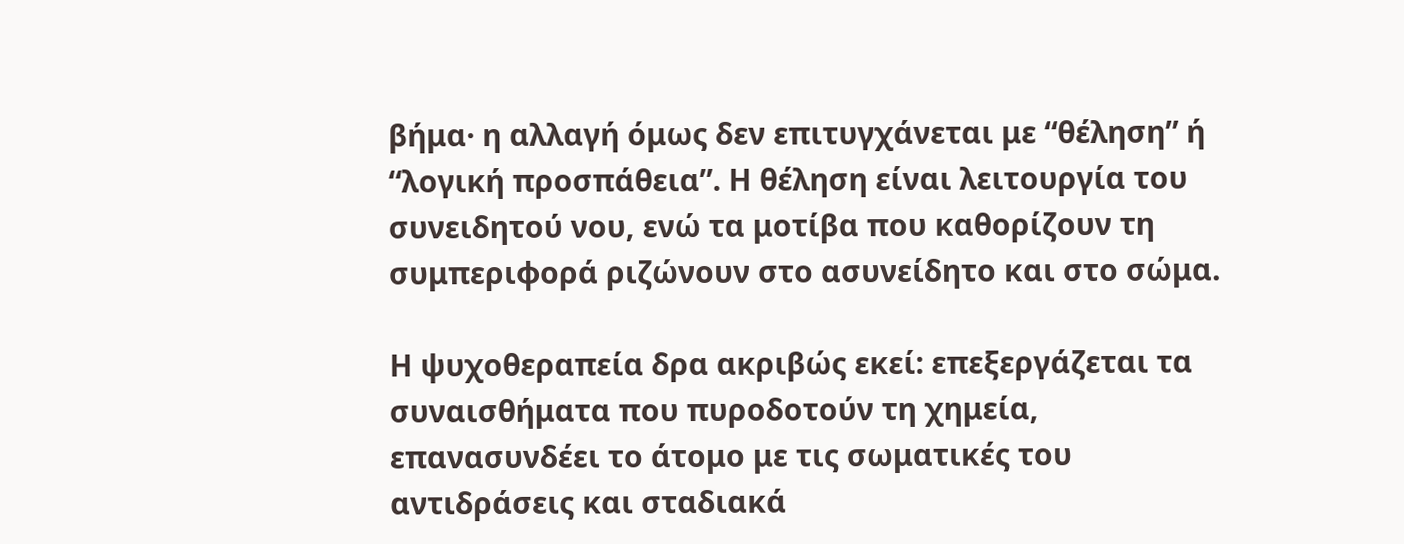βήμα· η αλλαγή όμως δεν επιτυγχάνεται με “θέληση” ή “λογική προσπάθεια”. Η θέληση είναι λειτουργία του συνειδητού νου, ενώ τα μοτίβα που καθορίζουν τη συμπεριφορά ριζώνουν στο ασυνείδητο και στο σώμα.

Η ψυχοθεραπεία δρα ακριβώς εκεί: επεξεργάζεται τα συναισθήματα που πυροδοτούν τη χημεία, επανασυνδέει το άτομο με τις σωματικές του αντιδράσεις και σταδιακά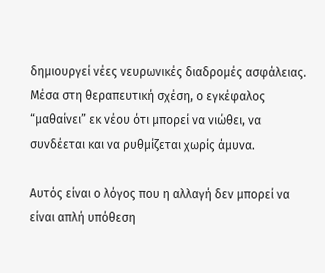δημιουργεί νέες νευρωνικές διαδρομές ασφάλειας. Μέσα στη θεραπευτική σχέση, ο εγκέφαλος “μαθαίνει” εκ νέου ότι μπορεί να νιώθει, να συνδέεται και να ρυθμίζεται χωρίς άμυνα.

Αυτός είναι ο λόγος που η αλλαγή δεν μπορεί να είναι απλή υπόθεση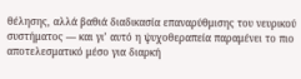θέλησης, αλλά βαθιά διαδικασία επαναρύθμισης του νευρικού συστήματος — και γι’ αυτό η ψυχοθεραπεία παραμένει το πιο αποτελεσματικό μέσο για διαρκή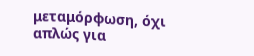μεταμόρφωση, όχι απλώς για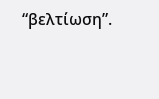“βελτίωση”.